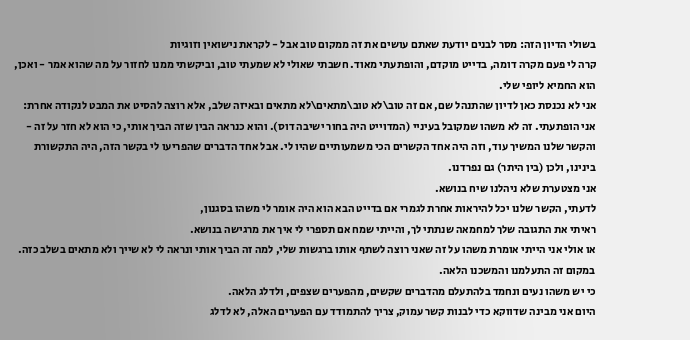בשולי הדיון הזה: מסר לבנים יודעת שאתם עושים את זה ממקום טוב אבל - לקראת נישואין וזוגיות
קרה לי פעם מקרה דומה, בדייט מוקדם, והופתעתי מאוד. חשבתי שאולי לא שמעתי טוב, וביקשתי ממנו לחזור על מה שהוא אמר - ואכן, הוא החמיא ליופי שלי.
אני לא נכנסת כאן לדיון שהתנהל שם, אם זה טוב\לא טוב\מתאים\לא מתאים ובאיזה שלב, אלא רוצה להסיט את המבט לנקודה אחרת:
אני הופתעתי. זה לא משהו שמקובל בעיניי (המדוייט היה בחור ישיבה דוס). והוא כנראה הבין שזה הביך אותי, כי הוא לא חזר על זה - והקשר שלנו המשיך עוד, וזה היה אחד הקשרים הכי משמעותיים שהיו לי. אבל אחד הדברים שהפריעו לי בקשר הזה, היה התקשורת בינינו, ולכן (בין היתר) גם נפרדנו.
אני מצטערת שלא ניהלנו שיח בנושא.
לדעתי, הקשר שלנו יכל להיראות אחרת לגמרי אם בדייט הבא הוא היה אומר לי משהו בסגנון,
ראיתי את התגובה שלך למחמאה שנתתי לך, והייתי שמח אם תספרי לי איך את מרגישה בנושא.
או אולי אני הייתי אומרת משהו על זה שאני רוצה לשתף אותו ברגשות שלי, למה זה הביך אותי ונראה לי לא שייך ולא מתאים בשלב כזה.
במקום זה התעלמנו והמשכנו הלאה.
כי יש משהו נעים ונחמד בלהתעלם מהדברים שקשים, מהפערים שצפים, ולדלג הלאה.
היום אני מבינה שדווקא כדי לבנות קשר עמוק, צריך להתמודד עם הפערים האלה, לא לדלג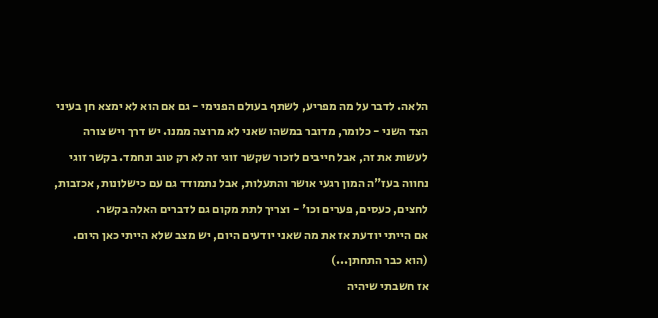הלאה. לדבר על מה מפריע, לשתף בעולם הפנימי - גם אם הוא לא ימצא חן בעיני הצד השני - כלומר, מדובר במשהו שאני לא מרוצה ממנו. יש דרך ויש צורה לעשות את זה, אבל חייבים לזכור שקשר זוגי זה לא רק טוב ונחמד. בקשר זוגי נחווה בעז"ה המון רגעי אושר והתעלות, אבל נתמודד גם עם כישלונות, אכזבות, לחצים, כעסים, פערים וכו' - וצריך לתת מקום גם לדברים האלה בקשר.
אם הייתי יודעת אז את מה שאני יודעים היום, יש מצב שלא הייתי כאן היום. (הוא כבר התחתן...)
אז חשבתי שיהיה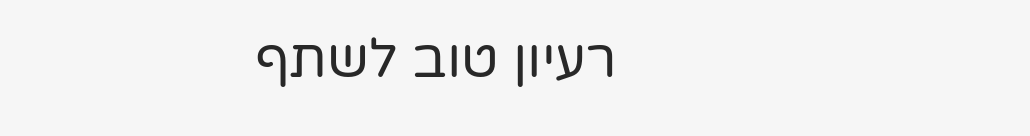רעיון טוב לשתף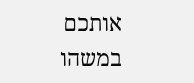אותכם במשהו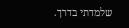שלמדתי בדרך.